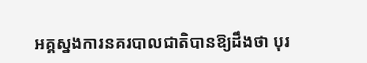អគ្គស្នងការនគរបាលជាតិបានឱ្យដឹងថា បុរ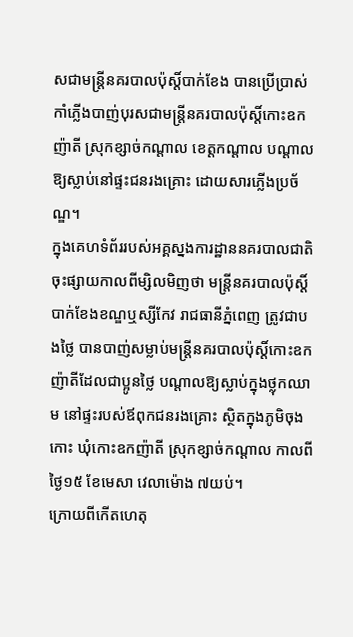សជាមន្ត្រីនគរបាលប៉ុស្តិ៍បាក់ខែង បានប្រើប្រាស់កាំភ្លើងបាញ់បុរសជាមន្ត្រីនគរបាលប៉ុស្តិ៍កោះឧកញ៉ាតី ស្រុកខ្សាច់កណ្តាល ខេត្តកណ្តាល បណ្តាលឱ្យស្លាប់នៅផ្ទះជនរងគ្រោះ ដោយសារភ្លើងប្រច័ណ្ឌ។
ក្នុងគេហទំព័ររបស់អគ្គស្នងការដ្ឋាននគរបាលជាតិចុះផ្សាយកាលពីម្សិលមិញថា មន្ត្រីនគរបាលប៉ុស្តិ៍បាក់ខែងខណ្ឌឬស្សីកែវ រាជធានីភ្នំពេញ ត្រូវជាបងថ្លៃ បានបាញ់សម្លាប់មន្ត្រីនគរបាលប៉ុស្តិ៍កោះឧកញ៉ាតីដែលជាប្អូនថ្លៃ បណ្តាលឱ្យស្លាប់ក្នុងថ្លុកឈាម នៅផ្ទះរបស់ឪពុកជនរងគ្រោះ ស្ថិតក្នុងភូមិចុងកោះ ឃុំកោះឧកញ៉ាតី ស្រុកខ្សាច់កណ្តាល កាលពីថ្ងៃ១៥ ខែមេសា វេលាម៉ោង ៧យប់។
ក្រោយពីកើតហេតុ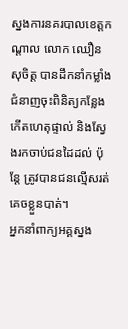ស្នងការនគរបាលខេត្តកណ្តាល លោក ឈឿន សុចិត្ត បានដឹកនាំកម្លាំងជំនាញចុះពិនិត្យកន្លែងកើតហេតុផ្ទាល់ និងស្វែងរកចាប់ជនដៃដល់ ប៉ុន្តែ ត្រូវបានជនល្មើសរត់គេចខ្លួនបាត់។
អ្នកនាំពាក្យអគ្គស្នង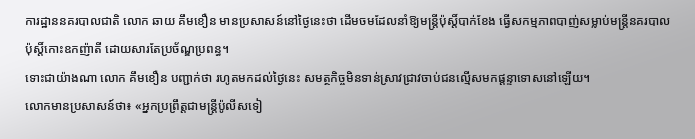ការដ្ឋាននគរបាលជាតិ លោក ឆាយ គឹមខឿន មានប្រសាសន៍នៅថ្ងៃនេះថា ដើមចមដែលនាំឱ្យមន្ត្រីប៉ុស្តិ៍បាក់ខែង ធ្វើសកម្មភាពបាញ់សម្លាប់មន្ត្រីនគរបាលប៉ុស្តិ៍កោះឧកញ៉ាតី ដោយសារតែប្រច័ណ្ឌប្រពន្ធ។
ទោះជាយ៉ាងណា លោក គឹមខឿន បញ្ជាក់ថា រហូតមកដល់ថ្ងៃនេះ សមត្ថកិច្ចមិនទាន់ស្រាវជ្រាវចាប់ជនល្មើសមកផ្តន្ទាទោសនៅឡើយ។
លោកមានប្រសាសន៍ថា៖ «អ្នកប្រព្រឹត្តជាមន្ត្រីប៉ូលីសទៀ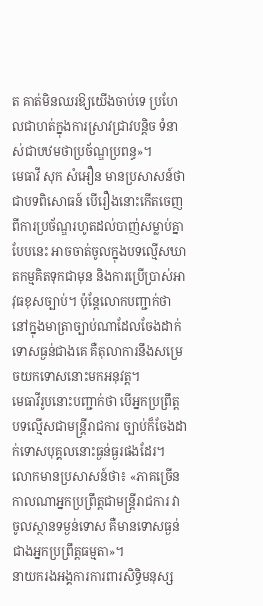ត គាត់មិនឈរឱ្យយើងចាប់ទេ ប្រហែលជាហត់ក្នុងការស្រាវជ្រាវបន្តិច ទំនាស់ជាបឋមថាប្រច័ណ្ឌប្រពន្ធ»។
មេធាវី សុក សំអឿន មានប្រសាសន៍ថា ជាបទពិសោធន៍ បើរឿងនោះកើតចេញពីការប្រច័ណ្ឌរហូតដល់បាញ់សម្លាប់គ្នាបែបនេះ អាចចាត់ចូលក្នុងបទល្មើសឃាតកម្មគិតទុកជាមុន និងការប្រើប្រាស់អាវុធខុសច្បាប់។ ប៉ុន្តែលោកបញ្ជាក់ថា នៅក្នុងមាត្រាច្បាប់ណាដែលចែងដាក់ទោសធ្ងន់ជាងគេ គឺតុលាការនឹងសម្រេចយកទោសនោះមកអនុវត្ត។
មេធាវីរូបនោះបញ្ជាក់ថា បើអ្នកប្រព្រឹត្តបទល្មើសជាមន្ត្រីរាជការ ច្បាប់ក៏ចែងដាក់ទោសបុគ្គលនោះធ្ងន់ធ្ងរផងដែរ។
លោកមានប្រសាសន៍ថា៖ «ភាគច្រើន កាលណាអ្នកប្រព្រឹត្តជាមន្ត្រីរាជការ វាចូលស្ថានទម្ងន់ទោស គឺមានទោសធ្ងន់ជាងអ្នកប្រព្រឹត្តធម្មតា»។
នាយករងអង្គការការពារសិទ្ធិមនុស្ស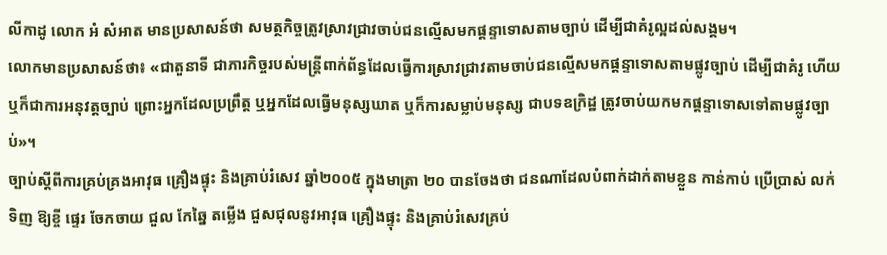លីកាដូ លោក អំ សំអាត មានប្រសាសន៍ថា សមត្ថកិច្ចត្រូវស្រាវជ្រាវចាប់ជនល្មើសមកផ្តន្ទាទោសតាមច្បាប់ ដើម្បីជាគំរូល្អដល់សង្គម។
លោកមានប្រសាសន៍ថា៖ «ជាតួនាទី ជាភារកិច្ចរបស់មន្ត្រីពាក់ព័ន្ធដែលធ្វើការស្រាវជ្រាវតាមចាប់ជនល្មើសមកផ្តន្ទាទោសតាមផ្លូវច្បាប់ ដើម្បីជាគំរូ ហើយឬក៏ជាការអនុវត្តច្បាប់ ព្រោះអ្នកដែលប្រព្រឹត្ត ឬអ្នកដែលធ្វើមនុស្សឃាត ឬក៏ការសម្លាប់មនុស្ស ជាបទឧក្រិដ្ឋ ត្រូវចាប់យកមកផ្តន្ទាទោសទៅតាមផ្លូវច្បាប់»។
ច្បាប់ស្ដីពីការគ្រប់គ្រងអាវុធ គ្រឿងផ្ទុះ និងគ្រាប់រំសេវ ឆ្នាំ២០០៥ ក្នុងមាត្រា ២០ បានចែងថា ជនណាដែលបំពាក់ដាក់តាមខ្លួន កាន់កាប់ ប្រើប្រាស់ លក់ ទិញ ឱ្យខ្ចី ផ្ទេរ ចែកចាយ ជួល កែឆ្នៃ តម្លើង ជួសជុលនូវអាវុធ គ្រឿងផ្ទុះ និងគ្រាប់រំសេវគ្រប់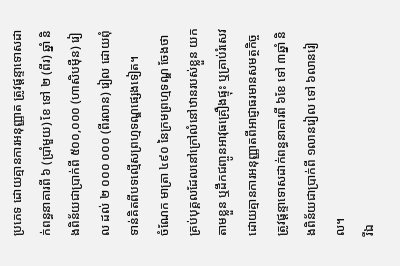ប្រភេទ ដោយគ្មានការអនុញ្ញាត ត្រូវផ្តន្ទាទោសដាក់ពន្ធនាគារពី ៦ (ប្រាំមួយ) ខែ ទៅ ២ (ពីរ) ឆ្នាំ និងពិន័យជាប្រាក់ពី ៥០០,០០០ (ហាសិបម៉ឺន) រៀល ដល់ ២ ០០០ ០០០ (ពីរលាន) រៀល ដោយពុំទាន់គិតពីបទល្មើសព្រហ្មទណ្ឌផ្សេងទៀត។
ចំណែក មាត្រា ៤៩០ នៃក្រមព្រហ្មទណ្ឌ ចែងថា គ្រប់បុគ្គលដែលនៅក្រៅលំនៅឋានរបស់ខ្លួន យកតាមខ្លួន ឬដឹកជញ្ចូនអាវុធគ្រឿងផ្ទុះ ឬគ្រាប់រំសេវ ដោយគ្មានការអនុញ្ញាតពីអាជ្ញាធរមានសមត្ថកិច្ច ត្រូវផ្តន្ទាទោសដាក់ពន្ធនាគារពី ៦ខែ ទៅ ៣ឆ្នាំ និងពិន័យជាប្រាក់ពី ១លានរៀល ទៅ ៦លានរៀល។
រីឯ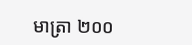មាត្រា ២០០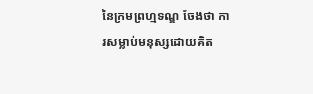នៃក្រមព្រហ្មទណ្ឌ ចែងថា ការសម្លាប់មនុស្សដោយគិត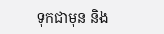ទុកជាមុន និង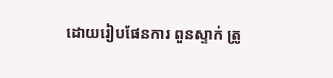ដោយរៀបផែនការ ពួនស្ទាក់ ត្រូ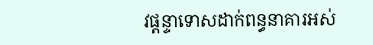វផ្ដន្ទាទោសដាក់ពន្ធនាគារអស់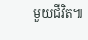មួយជីវិត៕